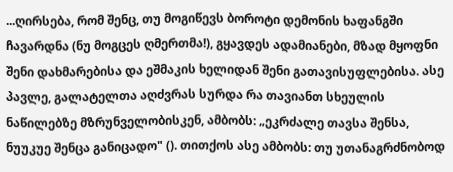...ღირსება, რომ შენც, თუ მოგიწევს ბოროტი დემონის ხაფანგში ჩავარდნა (ნუ მოგცეს ღმერთმა!), გყავდეს ადამიანები, მზად მყოფნი შენი დახმარებისა და ეშმაკის ხელიდან შენი გათავისუფლებისა. ასე პავლე, გალატელთა აღძვრას სურდა რა თავიანთ სხეულის ნაწილებზე მზრუნველობისკენ, ამბობს: „ეკრძალე თავსა შენსა, ნუუკუე შენცა განიცადო" (). თითქოს ასე ამბობს: თუ უთანაგრძნობოდ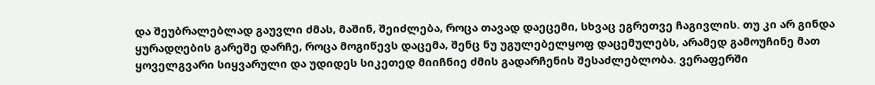და შეუბრალებლად გაუვლი ძმას, მაშინ, შეიძლება, როცა თავად დაეცემი, სხვაც ეგრეთვე ჩაგივლის. თუ კი არ გინდა ყურადღების გარეშე დარჩე, როცა მოგიწევს დაცემა, შენც ნუ უგულებელყოფ დაცემულებს, არამედ გამოუჩინე მათ ყოველგვარი სიყვარული და უდიდეს სიკეთედ მიიჩნიე ძმის გადარჩენის შესაძლებლობა. ვერაფერში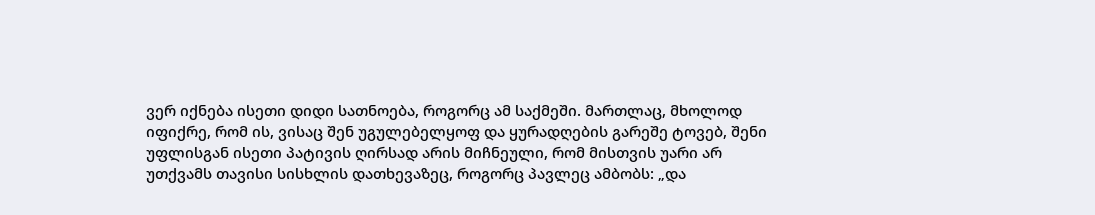ვერ იქნება ისეთი დიდი სათნოება, როგორც ამ საქმეში. მართლაც, მხოლოდ იფიქრე, რომ ის, ვისაც შენ უგულებელყოფ და ყურადღების გარეშე ტოვებ, შენი უფლისგან ისეთი პატივის ღირსად არის მიჩნეული, რომ მისთვის უარი არ უთქვამს თავისი სისხლის დათხევაზეც, როგორც პავლეც ამბობს: „და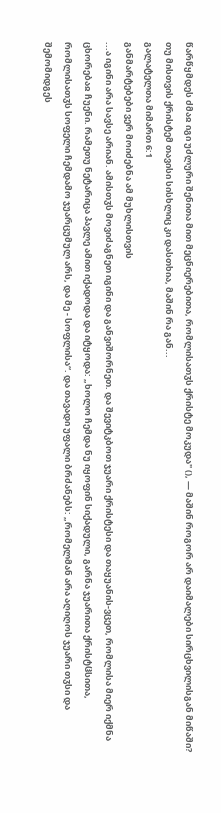წარწყმდეს ძმაჲ იგი უძლური შენითა მით მეცნიერებითა, რომლისათჳს ქრისტე მოკუდა" (), — მაშინ როგორ არ დაიმალები სირცხვილისგან მიწაში? თუ მისთვის ქრისტემ თავისი სისხლიც კი დასთხია, მაშინ რა გან...
გალატელთა მიმართ 6:1
განმარტებები ვერ მოიძებნა ამ მუხლისთვის
...ა იგინი არა სავსე არიან. ამისთჳს მოვიძაგნეთ იგინი და განვიშორნეთ. და შევიტკბოთ ჯუარი ქრისტესი და თაყუანის-ვცეთ, რომლისა მიერ იქმნა ცხორებაჲ ჩუენი. რამეთუ ნეტარიცა პავლე ამით იქადოდა და იტყოდა: „ხოლო ჩემდა ნუ იყოფინ სიქადული, გარნა ჯუარითა ქრისტჱსითა, რომლისათჳს სოფელი ჩემდამო ჯუარცუმულ არს, და მე - სოფლისა“. და თავადი უფალი ბრძანებს: „რომელმან არა აღიღოს ჯუარი თჳსი და შემომიდგეს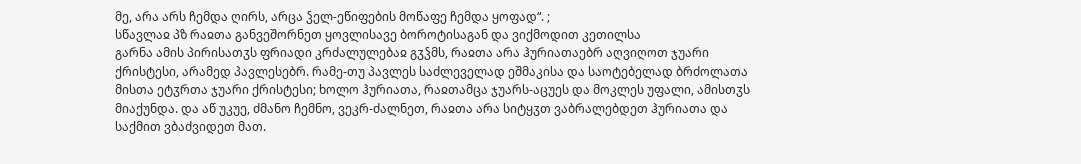მე, არა არს ჩემდა ღირს, არცა ჴელ-ეწიფების მოწაფე ჩემდა ყოფად“. ;
სწავლაჲ პზ რაჲთა განვეშორნეთ ყოვლისავე ბოროტისაგან და ვიქმოდით კეთილსა
გარნა ამის პირისათჳს ფრიადი კრძალულებაჲ გჳჴმს, რაჲთა არა ჰურიათაებრ აღვიღოთ ჯუარი ქრისტესი, არამედ პავლესებრ. რამე-თუ პავლეს საძლეველად ეშმაკისა და საოტებელად ბრძოლათა მისთა ეტჳრთა ჯუარი ქრისტესი; ხოლო ჰურიათა, რაჲთამცა ჯუარს-აცუეს და მოკლეს უფალი, ამისთჳს მიაქუნდა. და აწ უკუე, ძმანო ჩემნო, ვეკრ-ძალნეთ, რაჲთა არა სიტყჳთ ვაბრალებდეთ ჰურიათა და საქმით ვბაძვიდეთ მათ.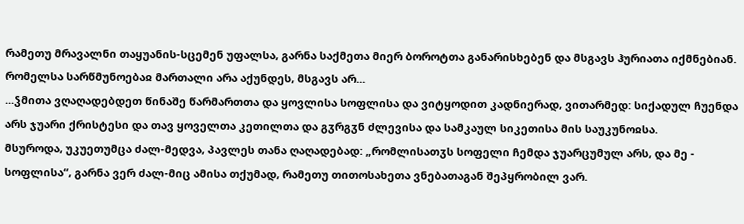რამეთუ მრავალნი თაყუანის-სცემენ უფალსა, გარნა საქმეთა მიერ ბოროტთა განარისხებენ და მსგავს ჰურიათა იქმნებიან. რომელსა სარწმუნოებაჲ მართალი არა აქუნდეს, მსგავს არ...
...ჴმითა ვღაღადებდეთ წინაშე წარმართთა და ყოვლისა სოფლისა და ვიტყოდით კადნიერად, ვითარმედ: სიქადულ ჩუენდა არს ჯუარი ქრისტესი და თავ ყოველთა კეთილთა და გჳრგჳნ ძლევისა და სამკაულ სიკეთისა მის საუკუნოჲსა.
მსუროდა, უკუეთუმცა ძალ-მედვა, პავლეს თანა ღაღადებად: „რომლისათჳს სოფელი ჩემდა ჯუარცუმულ არს, და მე - სოფლისა“, გარნა ვერ ძალ-მიც ამისა თქუმად, რამეთუ თითოსახეთა ვნებათაგან შეპყრობილ ვარ.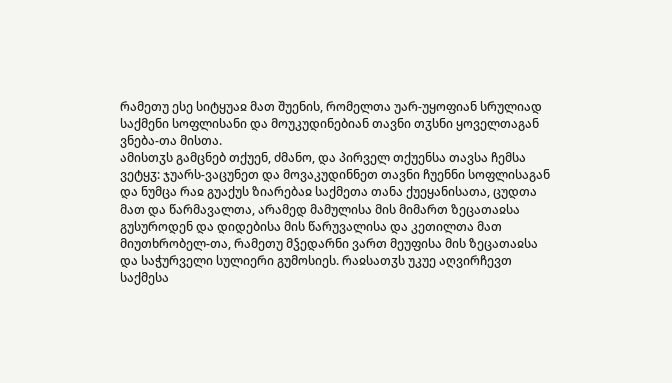რამეთუ ესე სიტყუაჲ მათ შუენის, რომელთა უარ-უყოფიან სრულიად საქმენი სოფლისანი და მოუკუდინებიან თავნი თჳსნი ყოველთაგან ვნება-თა მისთა.
ამისთჳს გამცნებ თქუენ, ძმანო, და პირველ თქუენსა თავსა ჩემსა ვეტყჳ: ჯუარს-ვაცუნეთ და მოვაკუდინნეთ თავნი ჩუენნი სოფლისაგან და ნუმცა რაჲ გუაქუს ზიარებაჲ საქმეთა თანა ქუეყანისათა, ცუდთა მათ და წარმავალთა, არამედ მამულისა მის მიმართ ზეცათაჲსა გუსუროდენ და დიდებისა მის წარუვალისა და კეთილთა მათ მიუთხრობელ-თა, რამეთუ მჴედარნი ვართ მეუფისა მის ზეცათაჲსა და საჭურველი სულიერი გუმოსიეს. რაჲსათჳს უკუე აღვირჩევთ საქმესა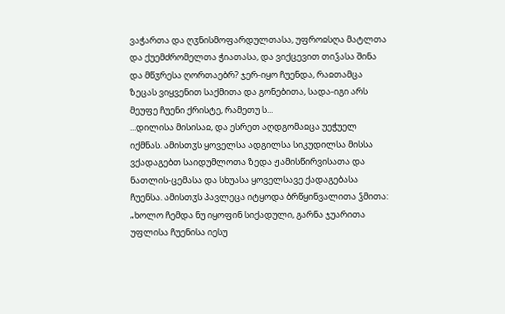ვაჭართა და ღჳნისმოფარდულთასა, უფროჲსღა მატლთა და ქუემძრომელთა ჭიათასა, და ვიქცევით თიჴასა შინა და მწჳრესა ღორთაებრ? ჯერ-იყო ჩუენდა, რაჲთამცა ზეცას ვიყვენით საქმითა და გონებითა, სადა-იგი არს მეუფე ჩუენი ქრისტე, რამეთუ ს...
...დილისა მისისაჲ, და ესრეთ აღდგომაჲცა უეჭუელ იქმნას. ამისთჳს ყოველსა ადგილსა სიკუდილსა მისსა ვქადაგებთ საიდუმლოთა ზედა ჟამისწირვისათა და ნათლის-ცემასა და სხუასა ყოველსავე ქადაგებასა ჩუენსა. ამისთჳს პავლეცა იტყოდა ბრწყინვალითა ჴმითა: „ხოლო ჩემდა ნუ იყოფინ სიქადული, გარნა ჯუარითა უფლისა ჩუენისა იესუ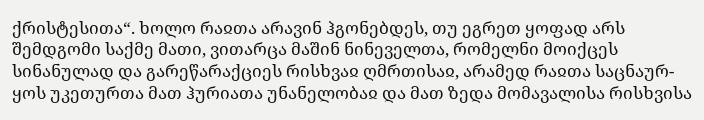ქრისტესითა“. ხოლო რაჲთა არავინ ჰგონებდეს, თუ ეგრეთ ყოფად არს შემდგომი საქმე მათი, ვითარცა მაშინ ნინეველთა, რომელნი მოიქცეს სინანულად და გარეწარაქციეს რისხვაჲ ღმრთისაჲ, არამედ რაჲთა საცნაურ-ყოს უკეთურთა მათ ჰურიათა უნანელობაჲ და მათ ზედა მომავალისა რისხვისა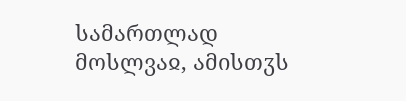სამართლად მოსლვაჲ, ამისთჳს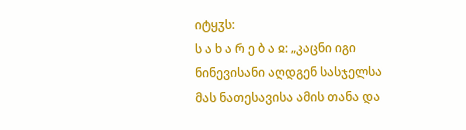იტყჳს:
ს ა ხ ა რ ე ბ ა ჲ: „კაცნი იგი ნინევისანი აღდგენ სასჯელსა მას ნათესავისა ამის თანა და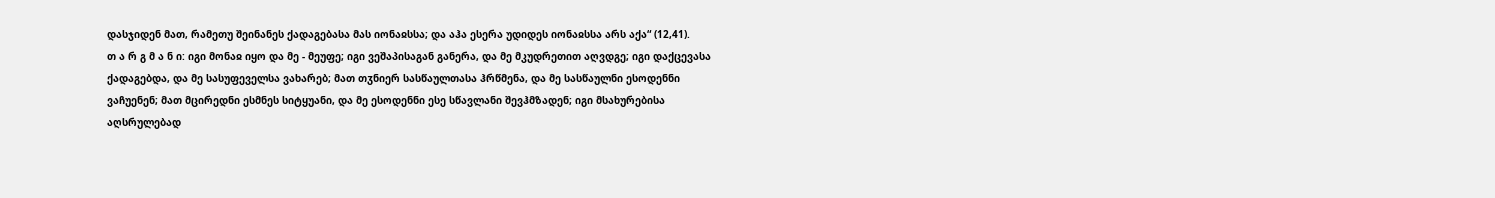დასჯიდენ მათ, რამეთუ შეინანეს ქადაგებასა მას იონაჲსსა; და აჰა ესერა უდიდეს იონაჲსსა არს აქა“ (12,41).
თ ა რ გ მ ა ნ ი: იგი მონაჲ იყო და მე - მეუფე; იგი ვეშაპისაგან განერა, და მე მკუდრეთით აღვდგე; იგი დაქცევასა ქადაგებდა, და მე სასუფეველსა ვახარებ; მათ თჳნიერ სასწაულთასა ჰრწმენა, და მე სასწაულნი ესოდენნი ვაჩუენენ; მათ მცირედნი ესმნეს სიტყუანი, და მე ესოდენნი ესე სწავლანი შევჰმზადენ; იგი მსახურებისა აღსრულებად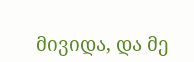მივიდა, და მე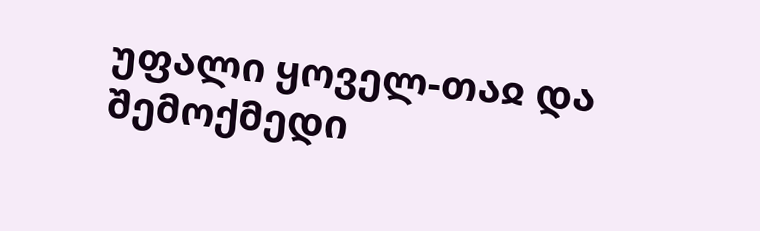უფალი ყოველ-თაჲ და შემოქმედი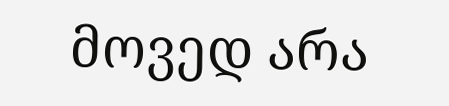მოვედ არა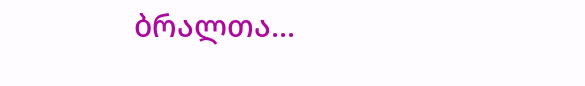ბრალთა...